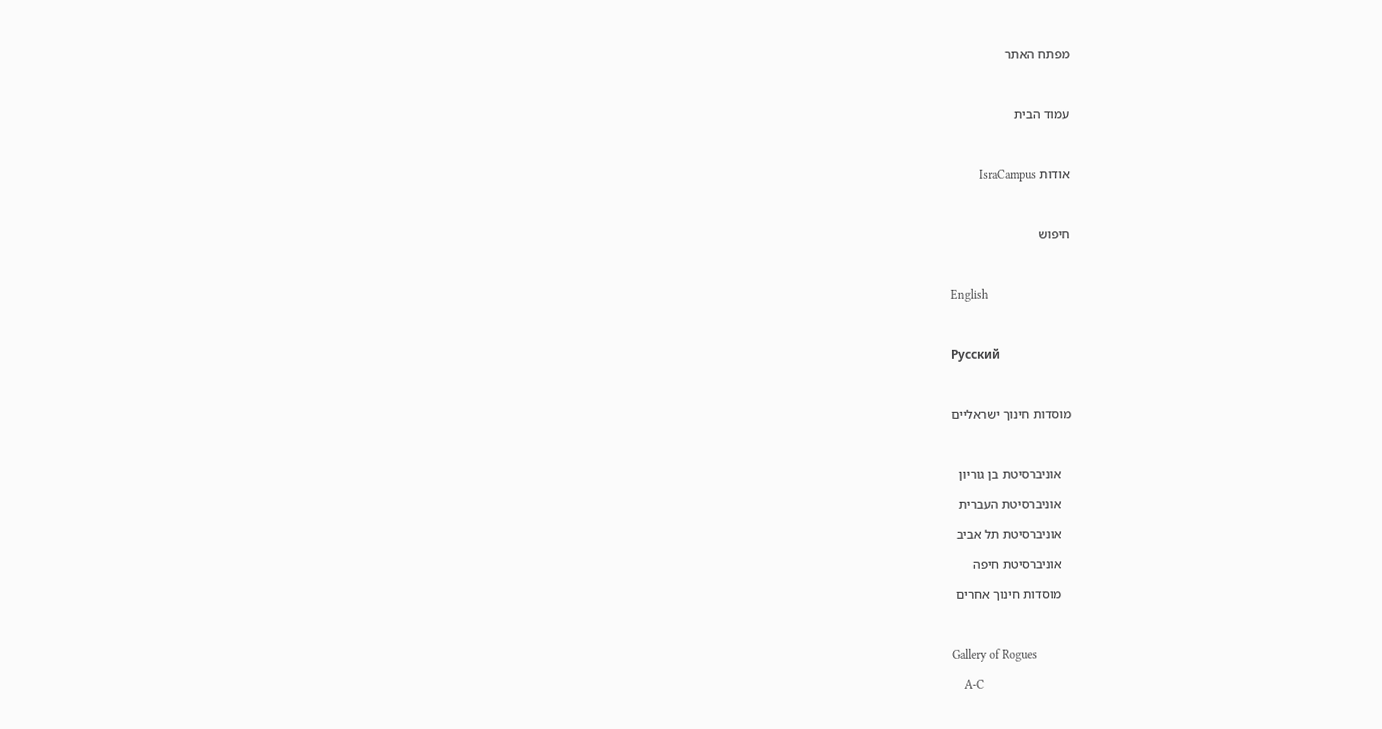מפתח האתר



עמוד הבית



אודות IsraCampus



חיפוש



English



Русский



מוסדות חינוך ישראליים



   אוניברסיטת בן גוריון

   אוניברסיטת העברית

   אוניברסיטת תל אביב

   אוניברסיטת חיפה

   מוסדות חינוך אחרים



Gallery of Rogues

    A-C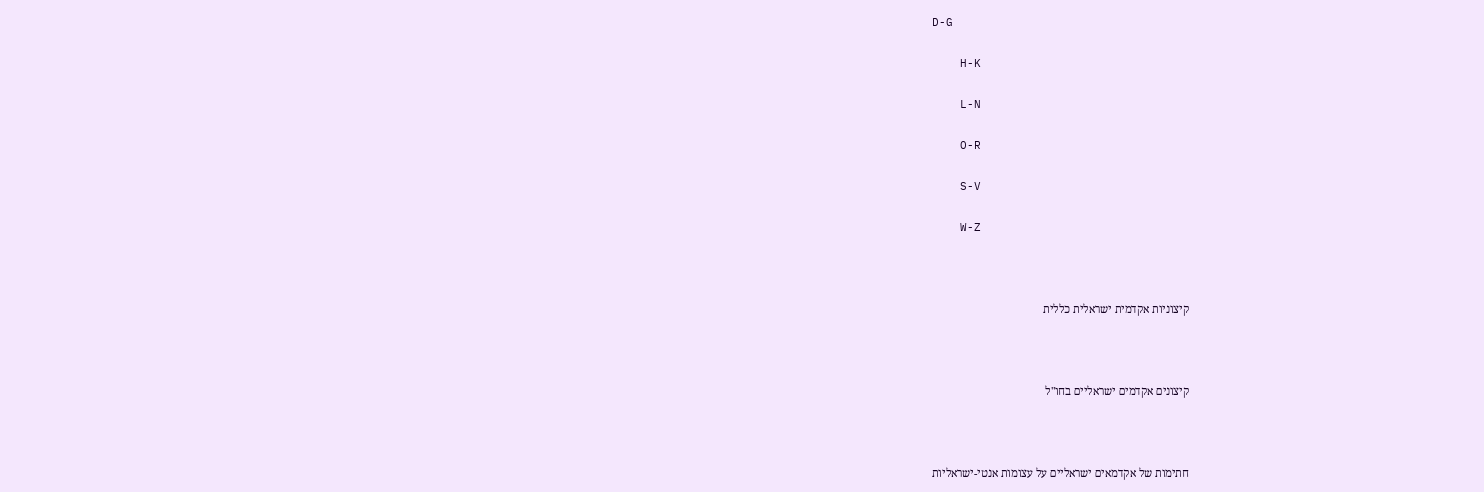D-G

    H-K

    L-N

    O-R

    S-V

    W-Z



קיצוניות אקדמית ישראלית כללית



קיצונים אקדמים ישראליים בחו"ל



חתימות של אקדמאים ישראליים על עצומות אנטי-ישראליות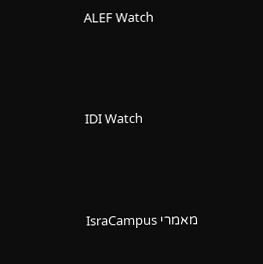ALEF Watch



IDI Watch



מאמרי IsraCampus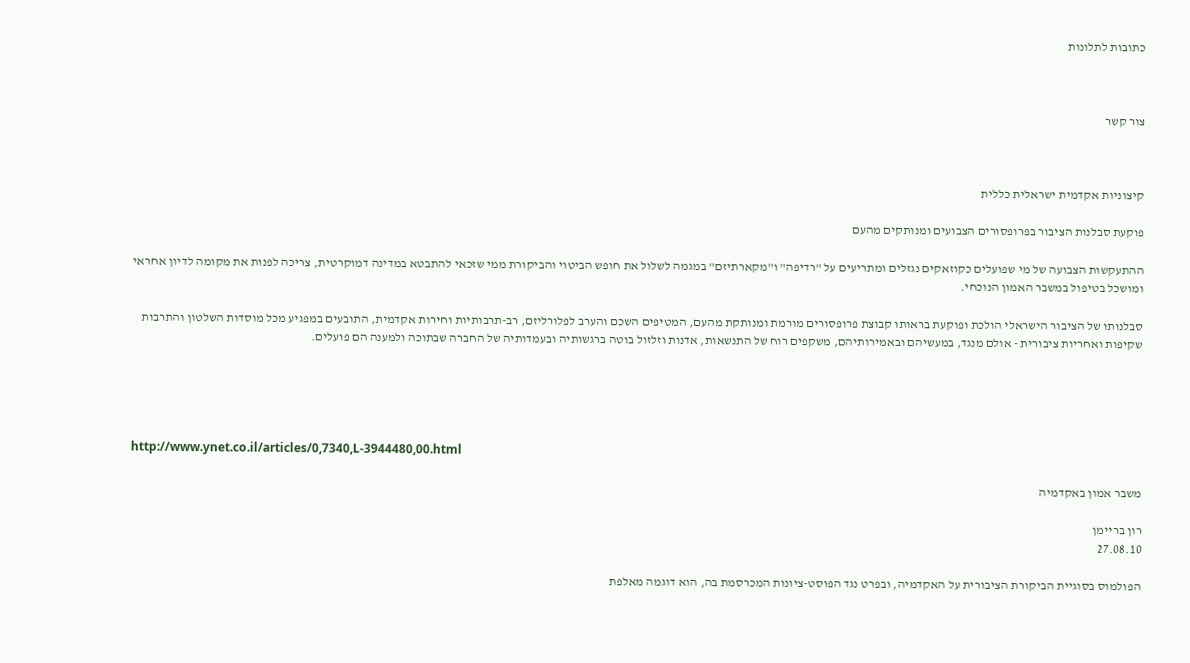כתובות לתלונות



צור קשר



קיצוניות אקדמית ישראלית כללית

פוקעת סבלנות הציבור בפרופסורים הצבועים ומנותקים מהעם

ההתעקשות הצבועה של מי שפועלים כקוזאקים נגזלים ומתריעים על "רדיפה" ו"מקארתיזם" במגמה לשלול את חופש הביטוי והביקורת ממי שזכאי להתבטא במדינה דמוקרטית, צריכה לפנות את מקומה לדיון אחראי ומושכל בטיפול במשבר האמון הנוכחי.

סבלנותו של הציבור הישראלי הולכת ופוקעת בראותו קבוצת פרופסורים מורמת ומנותקת מהעם, המטיפים השכם והערב לפלורליזם, רב-תרבותיות וחירות אקדמית, התובעים במפגיע מכל מוסדות השלטון והתרבות שקיפות ואחריות ציבורית - אולם מנגד, במעשיהם ובאמירותיהם, משקפים רוח של התנשאות, אדנות וזלזול בוטה ברגשותיה ובעמדותיה של החברה שבתוכה ולמענה הם פועלים.





http://www.ynet.co.il/articles/0,7340,L-3944480,00.html

משבר אמון באקדמיה

רון בריימן
27.08.10

הפולמוס בסוגיית הביקורת הציבורית על האקדמיה, ובפרט נגד הפוסט-ציונות המכרסמת בה, הוא דוגמה מאלפת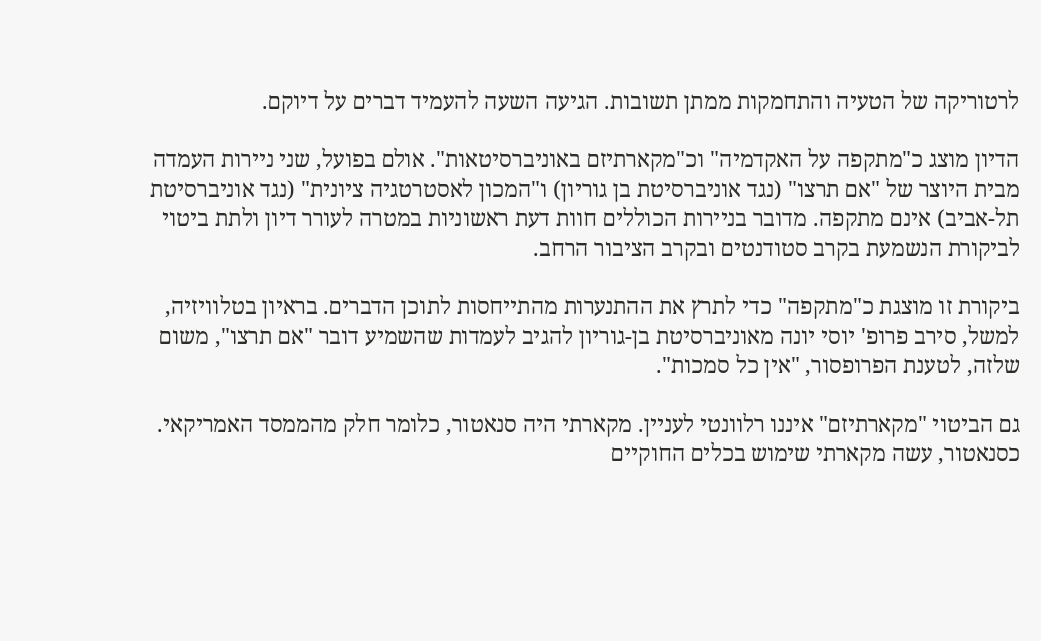לרטוריקה של הטעיה והתחמקות ממתן תשובות. הגיעה השעה להעמיד דברים על דיוקם.

הדיון מוצג כ"מתקפה על האקדמיה" וכ"מקארתיזם באוניברסיטאות". אולם בפועל, שני ניירות העמדה מבית היוצר של "אם תרצו" (נגד אוניברסיטת בן גוריון) ו"המכון לאסטרטגיה ציונית" (נגד אוניברסיטת תל-אביב) אינם מתקפה. מדובר בניירות הכוללים חוות דעת ראשוניות במטרה לעורר דיון ולתת ביטוי לביקורת הנשמעת בקרב סטודנטים ובקרב הציבור הרחב.

ביקורת זו מוצגת כ"מתקפה" כדי לתרץ את ההתנערות מהתייחסות לתוכן הדברים. בראיון בטלוויזיה, למשל, סירב פרופ' יוסי יונה מאוניברסיטת בן-גוריון להגיב לעמדות שהשמיע דובר "אם תרצו", משום שלזה, לטענת הפרופסור, "אין כל סמכות".

גם הביטוי "מקארתיזם" איננו רלוונטי לעניין. מקארתי היה סנאטור, כלומר חלק מהממסד האמריקאי. כסנאטור, עשה מקארתי שימוש בכלים החוקיים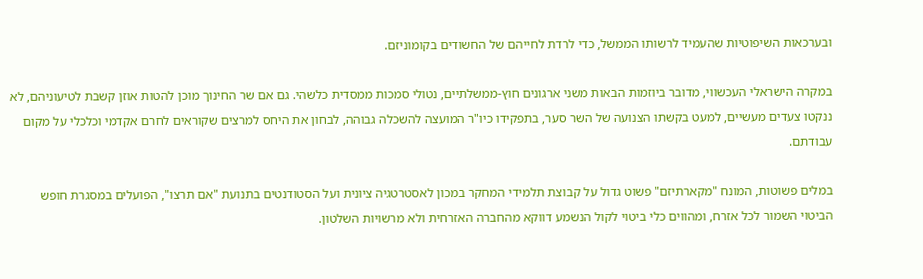ובערכאות השיפוטיות שהעמיד לרשותו הממשל, כדי לרדת לחייהם של החשודים בקומוניזם.

במקרה הישראלי העכשווי, מדובר ביוזמות הבאות משני ארגונים חוץ-ממשלתיים, נטולי סמכות ממסדית כלשהי. גם אם שר החינוך מוכן להטות אוזן קשבת לטיעוניהם, לא ננקטו צעדים מעשיים, למעט בקשתו הצנועה של השר סער, בתפקידו כיו"ר המועצה להשכלה גבוהה, לבחון את היחס למרצים שקוראים לחרם אקדמי וכלכלי על מקום עבודתם.

במלים פשוטות, המונח "מקארתיזם" פשוט גדול על קבוצת תלמידי המחקר במכון לאסטרטגיה ציונית ועל הסטודנטים בתנועת "אם תרצו", הפועלים במסגרת חופש הביטוי השמור לכל אזרח, ומהווים כלי ביטוי לקול הנשמע דווקא מהחברה האזרחית ולא מרשויות השלטון.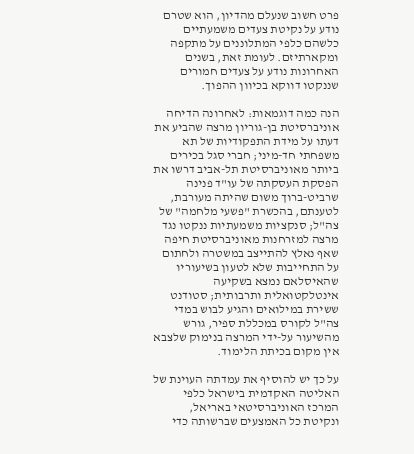פרט חשוב שנעלם מהדיון, הוא שטרם נודע על נקיטת צעדים משמעתיים כלשהם כלפי המתלוננים על מתקפה ומקארתיזם. לעומת זאת, בשנים האחרונות נודע על צעדים חמורים שננקטו דווקא בכיוון ההפוך.

הנה כמה דוגמאות: לאחרונה הדיחה אוניברסיטת בן-גוריון מרצה שהביע את דעתו על מידת התפקודיות של תא משפחתי חד-מיני; חברי סגל בכירים ביותר מאוניברסיטת תל-אביב דרשו את הפסקת העסקתה של עו"ד פנינה שרביט-ברוך משום שהיתה מעורבת, לטענתם, בהכשרת "פשעי מלחמה" של צה"ל; סנקציות משמעתיות ננקטו נגד מרצה למזרחנות מאוניברסיטת חיפה שאף נאלץ להתייצב במשטרה ולחתום על התחייבות שלא לטעון בשיעוריו שהאיסלאם נמצא בשקיעה אינטלקטואלית ותרבותית; סטודנט ששירת במילואים והגיע לבוש במדי צה"ל לקורס במכללת ספיר, גורש מהשיעור על-ידי המרצה בנימוק שלצבא אין מקום בכיתת הלימוד.

על כך יש להוסיף את עמדתה העוינת של האליטה האקדמית בישראל כלפי המרכז האוניברסיטאי באריאל, ונקיטת כל האמצעים שברשותה כדי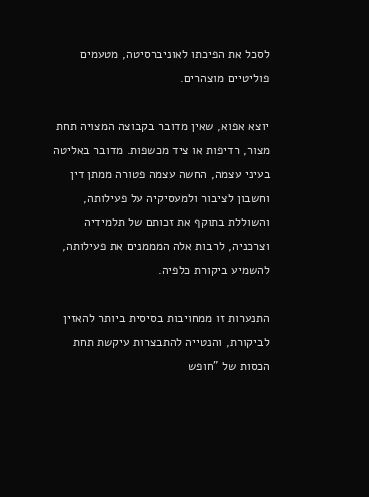לסכל את הפיכתו לאוניברסיטה, מטעמים פוליטיים מוצהרים.

יוצא אפוא, שאין מדובר בקבוצה המצויה תחת מצור, רדיפות או ציד מכשפות. מדובר באליטה בעיני עצמה, החשה עצמה פטורה ממתן דין וחשבון לציבור ולמעסיקיה על פעילותה, והשוללת בתוקף את זכותם של תלמידיה וצרכניה, לרבות אלה המממנים את פעילותה, להשמיע ביקורת כלפיה.

התנערות זו ממחויבות בסיסית ביותר להאזין לביקורת, והנטייה להתבצרות עיקשת תחת הכסות של "חופש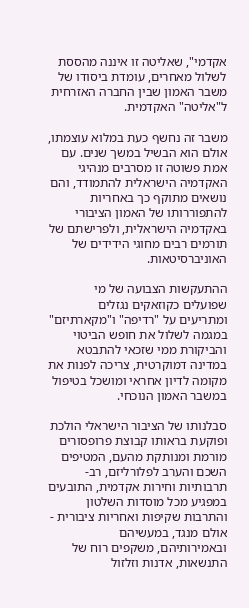אקדמי", שאליטה זו איננה מהססת לשלול מאחרים, עומדת ביסודו של משבר האמון שבין החברה האזרחית ל"אליטה" האקדמית.

משבר זה נחשף כעת במלוא עוצמתו, אולם הוא הבשיל במשך שנים. עם אמת פשוטה זו מסרבים מנהיגי האקדמיה הישראלית להתמודד, והם נושאים מתוקף כך באחריות להתפוררותו של האמון הציבורי באקדמיה הישראלית, ולפרישתם של תורמים רבים מחוגי הידידים של האוניברסיטאות.

ההתעקשות הצבועה של מי שפועלים כקוזאקים נגזלים ומתריעים על "רדיפה" ו"מקארתיזם" במגמה לשלול את חופש הביטוי והביקורת ממי שזכאי להתבטא במדינה דמוקרטית, צריכה לפנות את מקומה לדיון אחראי ומושכל בטיפול במשבר האמון הנוכחי.

סבלנותו של הציבור הישראלי הולכת ופוקעת בראותו קבוצת פרופסורים מורמת ומנותקת מהעם, המטיפים השכם והערב לפלורליזם, רב-תרבותיות וחירות אקדמית, התובעים במפגיע מכל מוסדות השלטון והתרבות שקיפות ואחריות ציבורית - אולם מנגד, במעשיהם ובאמירותיהם, משקפים רוח של התנשאות, אדנות וזלזול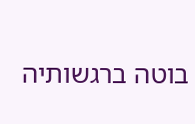בוטה ברגשותיה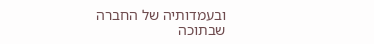ובעמדותיה של החברה שבתוכה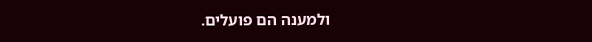ולמענה הם פועלים.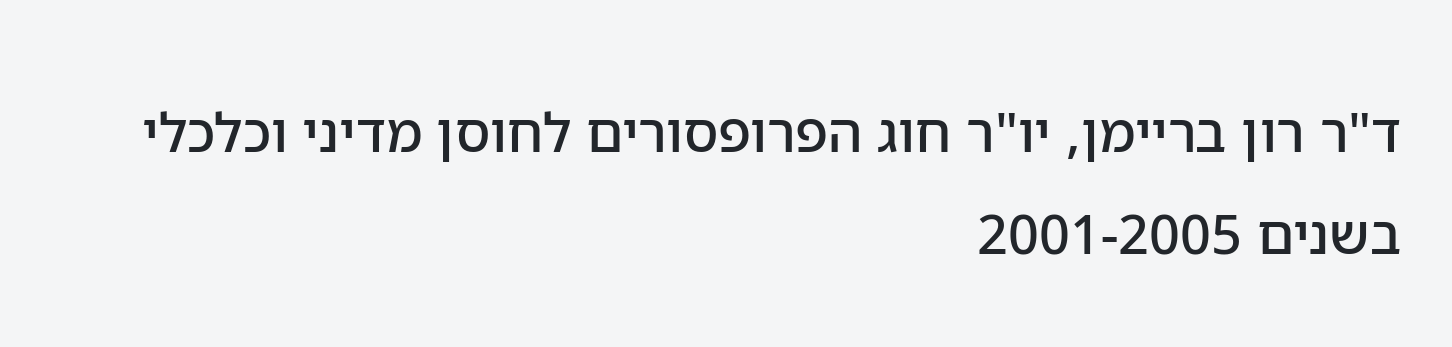ד"ר רון בריימן, יו"ר חוג הפרופסורים לחוסן מדיני וכלכלי בשנים 2001-2005